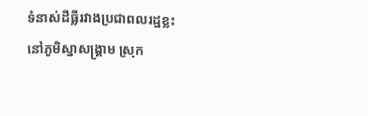ទំនាស់ដីធ្លីរវាងប្រជាពលរដ្ឋខ្លះនៅភូមិស្នាសង្គ្រាម ស្រុក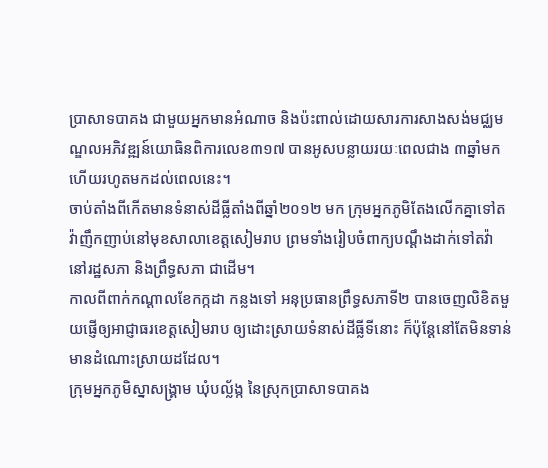ប្រាសាទបាគង ជាមួយអ្នកមានអំណាច និងប៉ះពាល់ដោយសារការសាងសង់មជ្ឈមណ្ឌលអភិវឌ្ឍន៍យោធិនពិការលេខ៣១៧ បានអូសបន្លាយរយៈពេលជាង ៣ឆ្នាំមកហើយរហូតមកដល់ពេលនេះ។
ចាប់តាំងពីកើតមានទំនាស់ដីធ្លីតាំងពីឆ្នាំ២០១២ មក ក្រុមអ្នកភូមិតែងលើកគ្នាទៅតវ៉ាញឹកញាប់នៅមុខសាលាខេត្តសៀមរាប ព្រមទាំងរៀបចំពាក្យបណ្ដឹងដាក់ទៅតវ៉ានៅរដ្ឋសភា និងព្រឹទ្ធសភា ជាដើម។
កាលពីពាក់កណ្ដាលខែកក្កដា កន្លងទៅ អនុប្រធានព្រឹទ្ធសភាទី២ បានចេញលិខិតមួយផ្ញើឲ្យអាជ្ញាធរខេត្តសៀមរាប ឲ្យដោះស្រាយទំនាស់ដីធ្លីទីនោះ ក៏ប៉ុន្តែនៅតែមិនទាន់មានដំណោះស្រាយដដែល។
ក្រុមអ្នកភូមិស្នាសង្គ្រាម ឃុំបល្ល័ង្ក នៃស្រុកប្រាសាទបាគង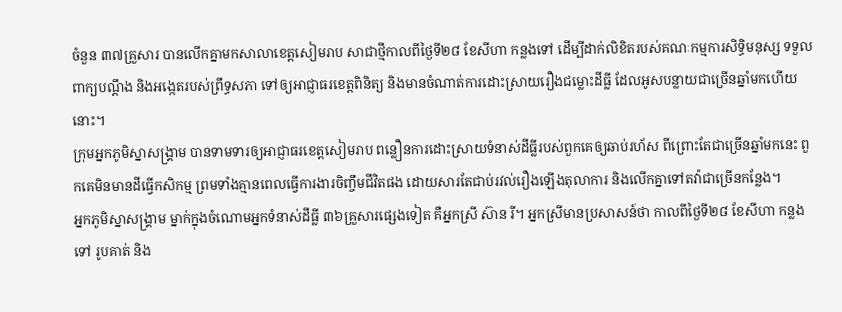ចំនួន ៣៧គ្រួសារ បានលើកគ្នាមកសាលាខេត្តសៀមរាប សាជាថ្មីកាលពីថ្ងៃទី២៨ ខែសីហា កន្លងទៅ ដើម្បីដាក់លិខិតរបស់គណៈកម្មការសិទ្ធិមនុស្ស ទទួលពាក្យបណ្ដឹង និងអង្កេតរបស់ព្រឹទ្ធសភា ទៅឲ្យអាជ្ញាធរខេត្តពិនិត្យ និងមានចំណាត់ការដោះស្រាយរឿងជម្លោះដីធ្លី ដែលអូសបន្លាយជាច្រើនឆ្នាំមកហើយនោះ។
ក្រុមអ្នកភូមិស្នាសង្គ្រាម បានទាមទារឲ្យអាជ្ញាធរខេត្តសៀមរាប ពន្លឿនការដោះស្រាយទំនាស់ដីធ្លីរបស់ពួកគេឲ្យឆាប់រហ័ស ពីព្រោះតែជាច្រើនឆ្នាំមកនេះ ពួកគេមិនមានដីធ្វើកសិកម្ម ព្រមទាំងគ្មានពេលធ្វើការងារចិញ្ចឹមជីវិតផង ដោយសារតែជាប់រវល់រឿងឡើងតុលាការ និងលើកគ្នាទៅតវ៉ាជាច្រើនកន្លែង។
អ្នកភូមិស្នាសង្គ្រាម ម្នាក់ក្នុងចំណោមអ្នកទំនាស់ដីធ្លី ៣៦គ្រួសារផ្សេងទៀត គឺអ្នកស្រី ស៊ាន រី។ អ្នកស្រីមានប្រសាសន៍ថា កាលពីថ្ងៃទី២៨ ខែសីហា កន្លងទៅ រូបគាត់ និង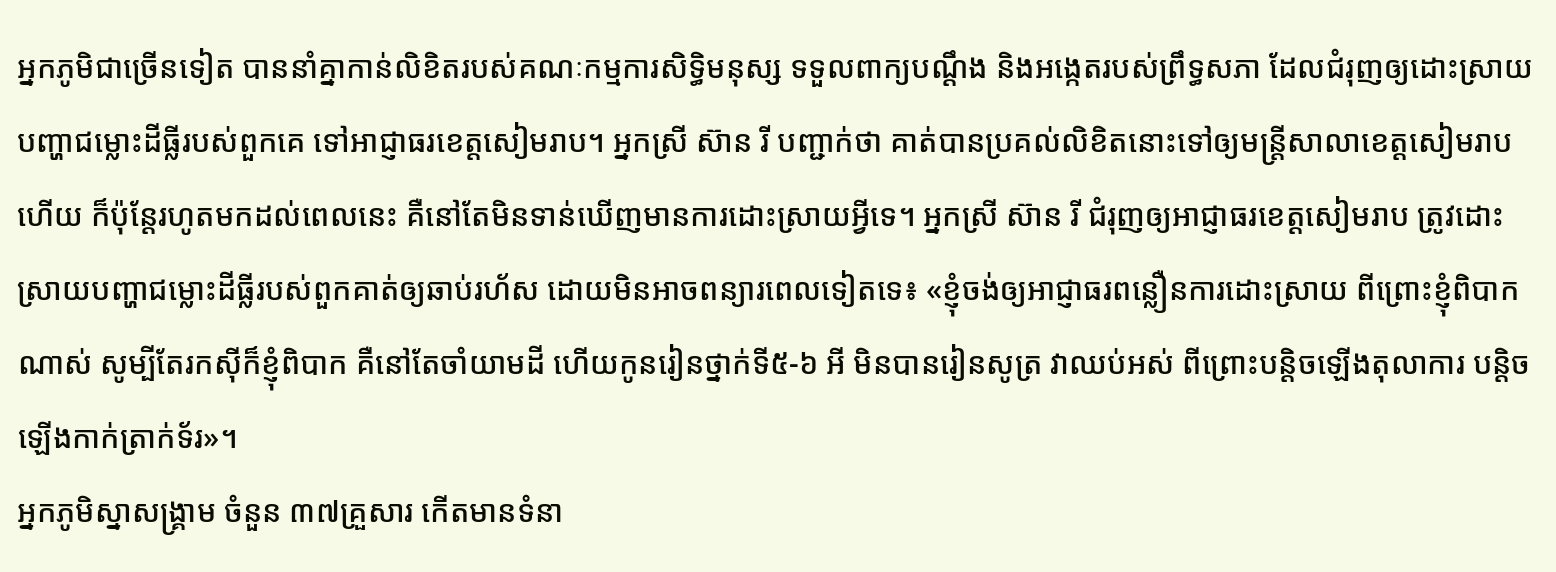អ្នកភូមិជាច្រើនទៀត បាននាំគ្នាកាន់លិខិតរបស់គណៈកម្មការសិទ្ធិមនុស្ស ទទួលពាក្យបណ្ដឹង និងអង្កេតរបស់ព្រឹទ្ធសភា ដែលជំរុញឲ្យដោះស្រាយបញ្ហាជម្លោះដីធ្លីរបស់ពួកគេ ទៅអាជ្ញាធរខេត្តសៀមរាប។ អ្នកស្រី ស៊ាន រី បញ្ជាក់ថា គាត់បានប្រគល់លិខិតនោះទៅឲ្យមន្ត្រីសាលាខេត្តសៀមរាប ហើយ ក៏ប៉ុន្តែរហូតមកដល់ពេលនេះ គឺនៅតែមិនទាន់ឃើញមានការដោះស្រាយអ្វីទេ។ អ្នកស្រី ស៊ាន រី ជំរុញឲ្យអាជ្ញាធរខេត្តសៀមរាប ត្រូវដោះស្រាយបញ្ហាជម្លោះដីធ្លីរបស់ពួកគាត់ឲ្យឆាប់រហ័ស ដោយមិនអាចពន្យារពេលទៀតទេ៖ «ខ្ញុំចង់ឲ្យអាជ្ញាធរពន្លឿនការដោះស្រាយ ពីព្រោះខ្ញុំពិបាកណាស់ សូម្បីតែរកស៊ីក៏ខ្ញុំពិបាក គឺនៅតែចាំយាមដី ហើយកូនរៀនថ្នាក់ទី៥-៦ អី មិនបានរៀនសូត្រ វាឈប់អស់ ពីព្រោះបន្តិចឡើងតុលាការ បន្តិចឡើងកាក់ត្រាក់ទ័រ»។
អ្នកភូមិស្នាសង្គ្រាម ចំនួន ៣៧គ្រួសារ កើតមានទំនា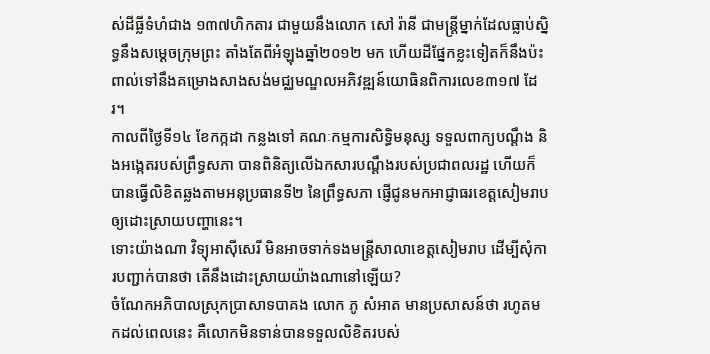ស់ដីធ្លីទំហំជាង ១៣៧ហិកតារ ជាមួយនឹងលោក សៅ រ៉ានី ជាមន្ត្រីម្នាក់ដែលធ្លាប់ស្និទ្ធនឹងសម្ដេចក្រុមព្រះ តាំងតែពីអំឡុងឆ្នាំ២០១២ មក ហើយដីផ្នែកខ្លះទៀតក៏នឹងប៉ះពាល់ទៅនឹងគម្រោងសាងសង់មជ្ឈមណ្ឌលអភិវឌ្ឍន៍យោធិនពិការលេខ៣១៧ ដែរ។
កាលពីថ្ងៃទី១៤ ខែកក្កដា កន្លងទៅ គណៈកម្មការសិទ្ធិមនុស្ស ទទួលពាក្យបណ្ដឹង និងអង្កេតរបស់ព្រឹទ្ធសភា បានពិនិត្យលើឯកសារបណ្ដឹងរបស់ប្រជាពលរដ្ឋ ហើយក៏បានធ្វើលិខិតឆ្លងតាមអនុប្រធានទី២ នៃព្រឹទ្ធសភា ផ្ញើជូនមកអាជ្ញាធរខេត្តសៀមរាប ឲ្យដោះស្រាយបញ្ហានេះ។
ទោះយ៉ាងណា វិទ្យុអាស៊ីសេរី មិនអាចទាក់ទងមន្ត្រីសាលាខេត្តសៀមរាប ដើម្បីសុំការបញ្ជាក់បានថា តើនឹងដោះស្រាយយ៉ាងណានៅឡើយ?
ចំណែកអភិបាលស្រុកប្រាសាទបាគង លោក ភូ សំអាត មានប្រសាសន៍ថា រហូតមកដល់ពេលនេះ គឺលោកមិនទាន់បានទទួលលិខិតរបស់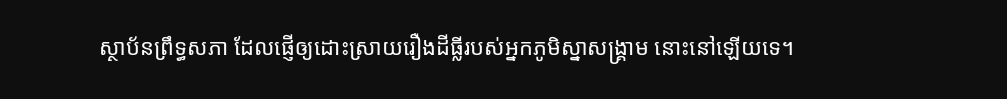ស្ថាប័នព្រឹទ្ធសភា ដែលផ្ញើឲ្យដោះស្រាយរឿងដីធ្លីរបស់អ្នកភូមិស្នាសង្គ្រាម នោះនៅឡើយទេ។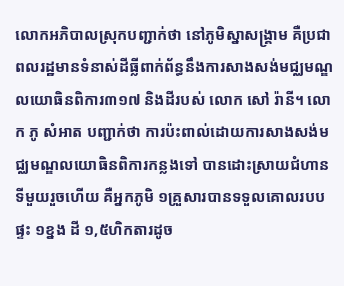លោកអភិបាលស្រុកបញ្ជាក់ថា នៅភូមិស្នាសង្គ្រាម គឺប្រជាពលរដ្ឋមានទំនាស់ដីធ្លីពាក់ព័ន្ធនឹងការសាងសង់មជ្ឈមណ្ឌលយោធិនពិការ៣១៧ និងដីរបស់ លោក សៅ រ៉ានី។ លោក ភូ សំអាត បញ្ជាក់ថា ការប៉ះពាល់ដោយការសាងសង់មជ្ឈមណ្ឌលយោធិនពិការកន្លងទៅ បានដោះស្រាយជំហានទីមួយរួចហើយ គឺអ្នកភូមិ ១គ្រួសារបានទទួលគោលរបបផ្ទះ ១ខ្នង ដី ១,៥ហិកតារដូច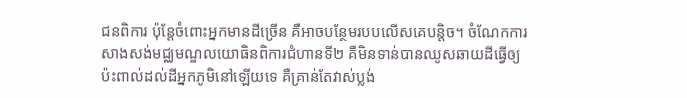ជនពិការ ប៉ុន្តែចំពោះអ្នកមានដីច្រើន គឺអាចបន្ថែមរបបលើសគេបន្តិច។ ចំណែកការសាងសង់មជ្ឈមណ្ឌលយោធិនពិការជំហានទី២ គឺមិនទាន់បានឈូសឆាយដីធ្វើឲ្យប៉ះពាល់ដល់ដីអ្នកភូមិនៅឡើយទេ គឺគ្រាន់តែវាស់ប្លង់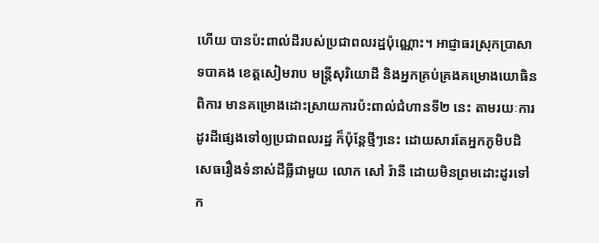ហើយ បានប៉ះពាល់ដីរបស់ប្រជាពលរដ្ឋប៉ុណ្ណោះ។ អាជ្ញាធរស្រុកប្រាសាទបាគង ខេត្តសៀមរាប មន្ត្រីសុរិយោដី និងអ្នកគ្រប់គ្រងគម្រោងយោធិនពិការ មានគម្រោងដោះស្រាយការប៉ះពាល់ជំហានទី២ នេះ តាមរយៈការដូរដីផ្សេងទៅឲ្យប្រជាពលរដ្ឋ ក៏ប៉ុន្តែថ្មីៗនេះ ដោយសារតែអ្នកភូមិបដិសេធរឿងទំនាស់ដីធ្លីជាមួយ លោក សៅ រ៉ានី ដោយមិនព្រមដោះដូរទៅក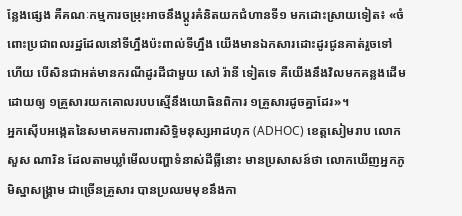ន្លែងផ្សេង គឺគណៈកម្មការចម្រុះអាចនឹងប្ដូរគំនិតយកជំហានទី១ មកដោះស្រាយទៀត៖ «ចំពោះប្រជាពលរដ្ឋដែលនៅទីហ្នឹងប៉ះពាល់ទីហ្នឹង យើងមានឯកសារដោះដូរជូនគាត់រួចទៅហើយ បើសិនជាអត់មានករណីដូរដីជាមួយ សៅ រ៉ានី ទៀតទេ គឺយើងនឹងវិលមកគន្លងដើម ដោយឲ្យ ១គ្រួសារយកគោលរបបស្មើនឹងយោធិនពិការ ១គ្រួសារដូចគ្នាដែរ»។
អ្នកស៊ើបអង្កេតនៃសមាគមការពារសិទ្ធិមនុស្សអាដហុក (ADHOC) ខេត្តសៀមរាប លោក សួស ណារិន ដែលតាមឃ្លាំមើលបញ្ហាទំនាស់ដីធ្លីនោះ មានប្រសាសន៍ថា លោកឃើញអ្នកភូមិស្នាសង្គ្រាម ជាច្រើនគ្រួសារ បានប្រឈមមុខនឹងកា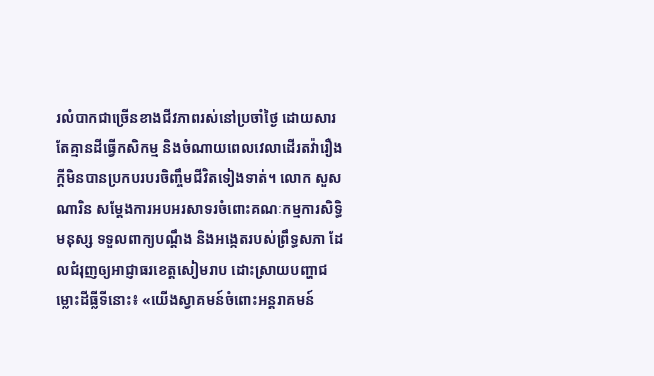រលំបាកជាច្រើនខាងជីវភាពរស់នៅប្រចាំថ្ងៃ ដោយសារតែគ្មានដីធ្វើកសិកម្ម និងចំណាយពេលវេលាដើរតវ៉ារឿងក្តីមិនបានប្រកបរបរចិញ្ចឹមជីវិតទៀងទាត់។ លោក សួស ណារិន សម្ដែងការអបអរសាទរចំពោះគណៈកម្មការសិទ្ធិមនុស្ស ទទួលពាក្យបណ្ដឹង និងអង្កេតរបស់ព្រឹទ្ធសភា ដែលជំរុញឲ្យអាជ្ញាធរខេត្តសៀមរាប ដោះស្រាយបញ្ហាជម្លោះដីធ្លីទីនោះ៖ «យើងស្វាគមន៍ចំពោះអន្តរាគមន៍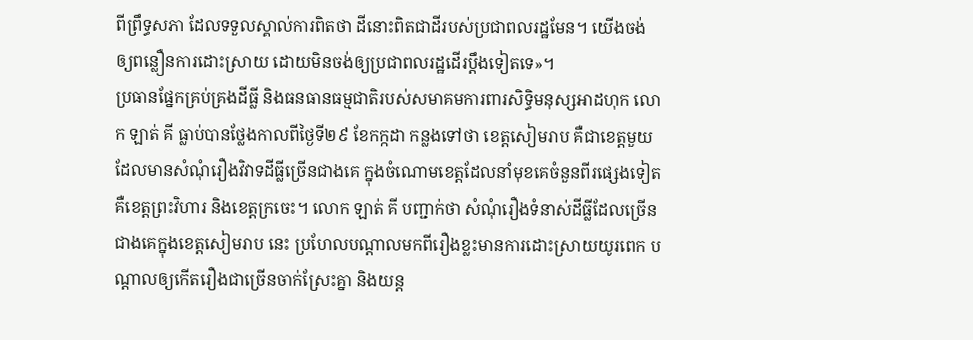ពីព្រឹទ្ធសភា ដែលទទួលស្គាល់ការពិតថា ដីនោះពិតជាដីរបស់ប្រជាពលរដ្ឋមែន។ យើងចង់ឲ្យពន្លឿនការដោះស្រាយ ដោយមិនចង់ឲ្យប្រជាពលរដ្ឋដើរប្ដឹងទៀតទេ»។
ប្រធានផ្នែកគ្រប់គ្រងដីធ្លី និងធនធានធម្មជាតិរបស់សមាគមការពារសិទ្ធិមនុស្សអាដហុក លោក ឡាត់ គី ធ្លាប់បានថ្លែងកាលពីថ្ងៃទី២៩ ខែកក្កដា កន្លងទៅថា ខេត្តសៀមរាប គឺជាខេត្តមួយដែលមានសំណុំរឿងវិវាទដីធ្លីច្រើនជាងគេ ក្នុងចំណោមខេត្តដែលនាំមុខគេចំនួនពីរផ្សេងទៀត គឺខេត្តព្រះវិហារ និងខេត្តក្រចេះ។ លោក ឡាត់ គី បញ្ជាក់ថា សំណុំរឿងទំនាស់ដីធ្លីដែលច្រើនជាងគេក្នុងខេត្តសៀមរាប នេះ ប្រហែលបណ្ដាលមកពីរឿងខ្លះមានការដោះស្រាយយូរពេក បណ្ដាលឲ្យកើតរឿងជាច្រើនចាក់ស្រែះគ្នា និងយន្ត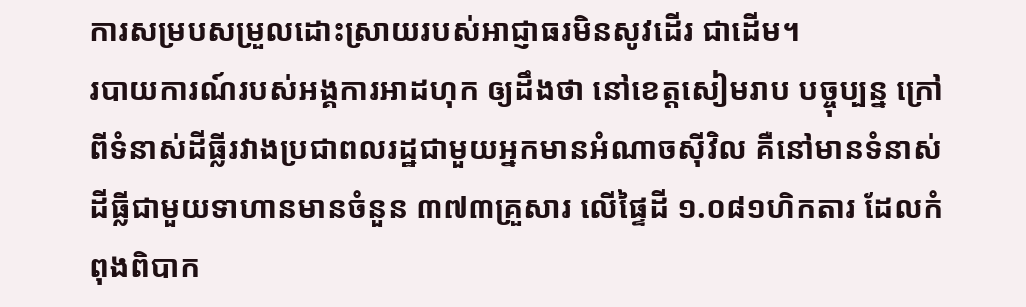ការសម្របសម្រួលដោះស្រាយរបស់អាជ្ញាធរមិនសូវដើរ ជាដើម។
របាយការណ៍របស់អង្គការអាដហុក ឲ្យដឹងថា នៅខេត្តសៀមរាប បច្ចុប្បន្ន ក្រៅពីទំនាស់ដីធ្លីរវាងប្រជាពលរដ្ឋជាមួយអ្នកមានអំណាចស៊ីវិល គឺនៅមានទំនាស់ដីធ្លីជាមួយទាហានមានចំនួន ៣៧៣គ្រួសារ លើផ្ទៃដី ១.០៨១ហិកតារ ដែលកំពុងពិបាក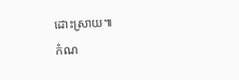ដោះស្រាយ៕
កំណ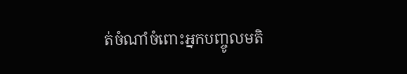ត់ចំណាំចំពោះអ្នកបញ្ចូលមតិ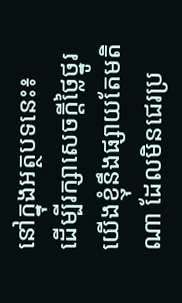នៅក្នុងអត្ថបទនេះ៖
ដើម្បីរក្សាសេចក្ដីថ្លៃថ្នូរ យើងខ្ញុំនឹងផ្សាយតែមតិណា ដែលមិនជេរប្រ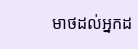មាថដល់អ្នកដ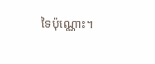ទៃប៉ុណ្ណោះ។